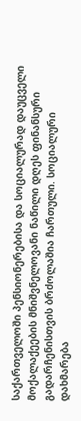საქართველოში პენსიონერებისა და სოციალურად დაუცველი მოქალაქეების მნიშვნელოვანი ნაწილი დღეს ფინანსური გადარჩენისთვის ბრძოლაშია ჩართული. სოციალური დახმარება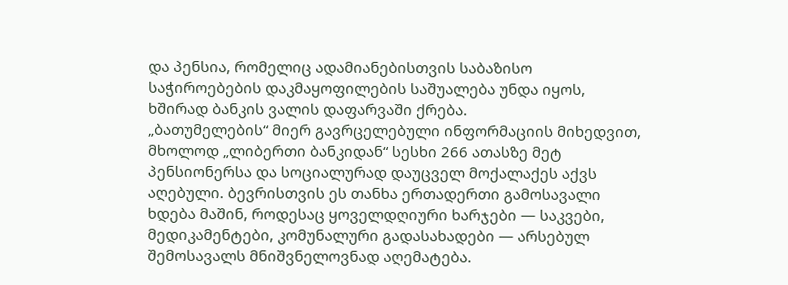და პენსია, რომელიც ადამიანებისთვის საბაზისო საჭიროებების დაკმაყოფილების საშუალება უნდა იყოს, ხშირად ბანკის ვალის დაფარვაში ქრება.
„ბათუმელების“ მიერ გავრცელებული ინფორმაციის მიხედვით, მხოლოდ „ლიბერთი ბანკიდან“ სესხი 266 ათასზე მეტ პენსიონერსა და სოციალურად დაუცველ მოქალაქეს აქვს აღებული. ბევრისთვის ეს თანხა ერთადერთი გამოსავალი ხდება მაშინ, როდესაც ყოველდღიური ხარჯები — საკვები, მედიკამენტები, კომუნალური გადასახადები — არსებულ შემოსავალს მნიშვნელოვნად აღემატება.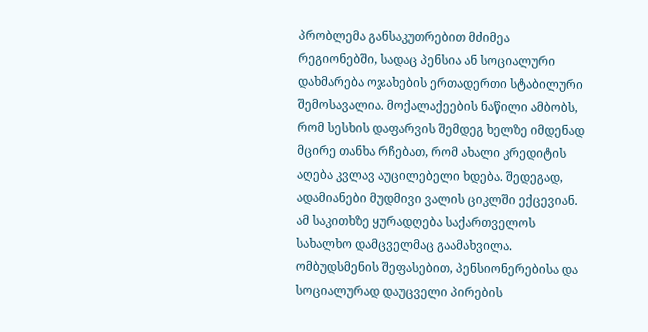პრობლემა განსაკუთრებით მძიმეა რეგიონებში, სადაც პენსია ან სოციალური დახმარება ოჯახების ერთადერთი სტაბილური შემოსავალია. მოქალაქეების ნაწილი ამბობს, რომ სესხის დაფარვის შემდეგ ხელზე იმდენად მცირე თანხა რჩებათ, რომ ახალი კრედიტის აღება კვლავ აუცილებელი ხდება. შედეგად, ადამიანები მუდმივი ვალის ციკლში ექცევიან.
ამ საკითხზე ყურადღება საქართველოს სახალხო დამცველმაც გაამახვილა. ომბუდსმენის შეფასებით, პენსიონერებისა და სოციალურად დაუცველი პირების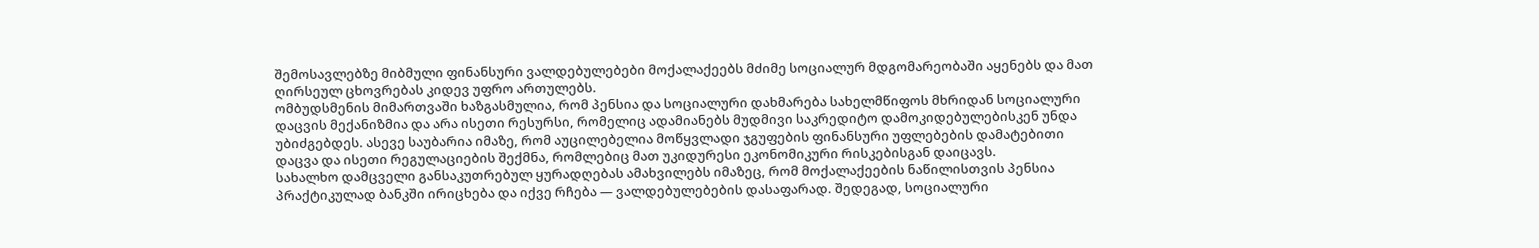შემოსავლებზე მიბმული ფინანსური ვალდებულებები მოქალაქეებს მძიმე სოციალურ მდგომარეობაში აყენებს და მათ ღირსეულ ცხოვრებას კიდევ უფრო ართულებს.
ომბუდსმენის მიმართვაში ხაზგასმულია, რომ პენსია და სოციალური დახმარება სახელმწიფოს მხრიდან სოციალური დაცვის მექანიზმია და არა ისეთი რესურსი, რომელიც ადამიანებს მუდმივი საკრედიტო დამოკიდებულებისკენ უნდა უბიძგებდეს. ასევე საუბარია იმაზე, რომ აუცილებელია მოწყვლადი ჯგუფების ფინანსური უფლებების დამატებითი დაცვა და ისეთი რეგულაციების შექმნა, რომლებიც მათ უკიდურესი ეკონომიკური რისკებისგან დაიცავს.
სახალხო დამცველი განსაკუთრებულ ყურადღებას ამახვილებს იმაზეც, რომ მოქალაქეების ნაწილისთვის პენსია პრაქტიკულად ბანკში ირიცხება და იქვე რჩება — ვალდებულებების დასაფარად. შედეგად, სოციალური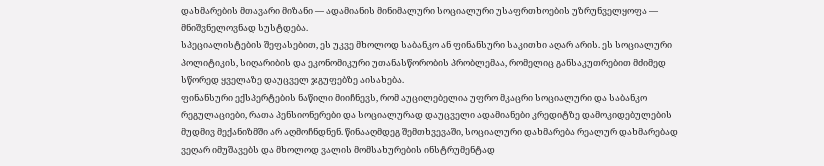დახმარების მთავარი მიზანი — ადამიანის მინიმალური სოციალური უსაფრთხოების უზრუნველყოფა — მნიშვნელოვნად სუსტდება.
სპეციალისტების შეფასებით, ეს უკვე მხოლოდ საბანკო ან ფინანსური საკითხი აღარ არის. ეს სოციალური პოლიტიკის, სიღარიბის და ეკონომიკური უთანასწორობის პრობლემაა, რომელიც განსაკუთრებით მძიმედ სწორედ ყველაზე დაუცველ ჯგუფებზე აისახება.
ფინანსური ექსპერტების ნაწილი მიიჩნევს, რომ აუცილებელია უფრო მკაცრი სოციალური და საბანკო რეგულაციები, რათა პენსიონერები და სოციალურად დაუცველი ადამიანები კრედიტზე დამოკიდებულების მუდმივ მექანიზმში არ აღმოჩნდნენ. წინააღმდეგ შემთხვევაში, სოციალური დახმარება რეალურ დახმარებად ვეღარ იმუშავებს და მხოლოდ ვალის მომსახურების ინსტრუმენტად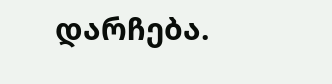დარჩება.